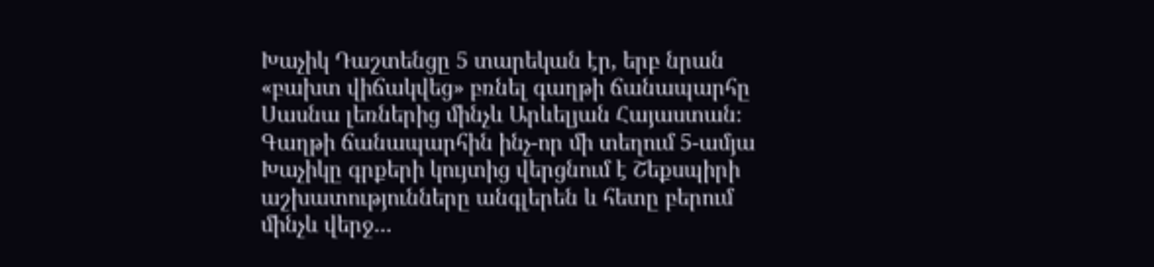Խաչիկ Դաշտենցը 5 տարեկան էր, երբ նրան «բախտ վիճակվեց» բռնել գաղթի ճանապարհը Սասնա լեռներից մինչև Արևելյան Հայաստան։
Գաղթի ճանապարհին ինչ-որ մի տեղում 5-ամյա Խաչիկը գրքերի կույտից վերցնում է Շեքսպիրի աշխատությունները անգլերեն և հետը բերում մինչև վերջ․․․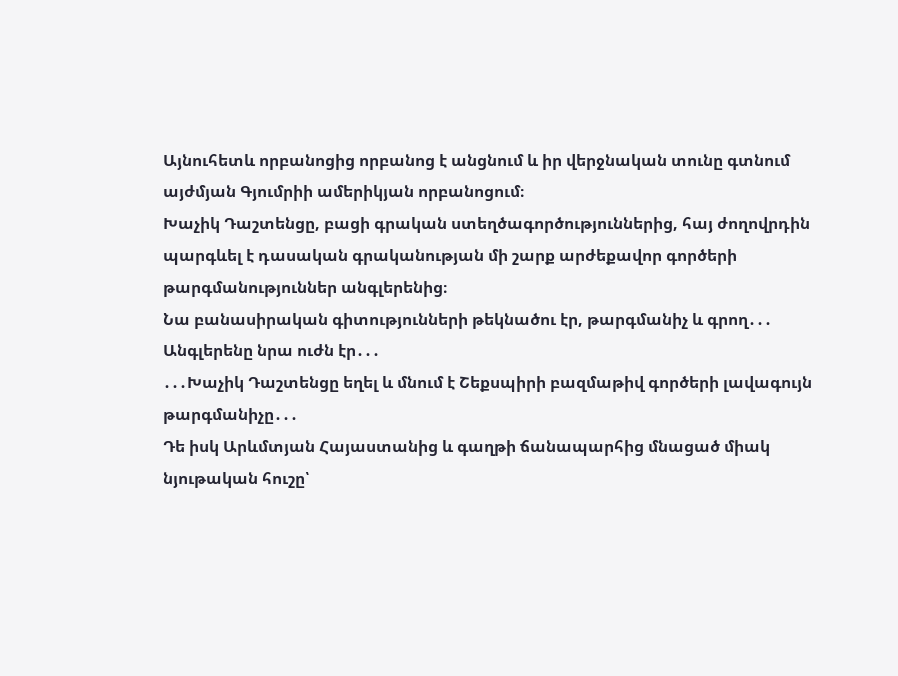Այնուհետև որբանոցից որբանոց է անցնում և իր վերջնական տունը գտնում այժմյան Գյումրիի ամերիկյան որբանոցում։
Խաչիկ Դաշտենցը, բացի գրական ստեղծագործություններից, հայ ժողովրդին պարգևել է դասական գրականության մի շարք արժեքավոր գործերի թարգմանություններ անգլերենից։
Նա բանասիրական գիտությունների թեկնածու էր, թարգմանիչ և գրող․․․
Անգլերենը նրա ուժն էր․․․
․․․Խաչիկ Դաշտենցը եղել և մնում է Շեքսպիրի բազմաթիվ գործերի լավագույն թարգմանիչը․․․
Դե իսկ Արևմտյան Հայաստանից և գաղթի ճանապարհից մնացած միակ նյութական հուշը՝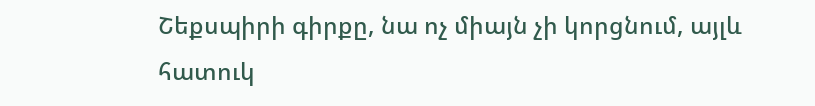Շեքսպիրի գիրքը, նա ոչ միայն չի կորցնում, այլև հատուկ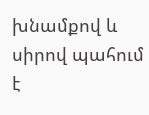խնամքով և սիրով պահում է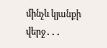մինչև կյանքի վերջ․․․